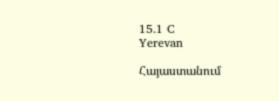15.1 C
Yerevan

Հայաստանում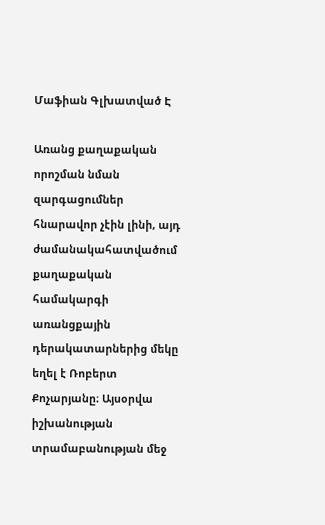Մաֆիան Գլխատված Է

Առանց քաղաքական որոշման նման զարգացումներ հնարավոր չէին լինի, այդ ժամանակահատվածում քաղաքական համակարգի առանցքային դերակատարներից մեկը եղել է Ռոբերտ Քոչարյանը։ Այսօրվա իշխանության տրամաբանության մեջ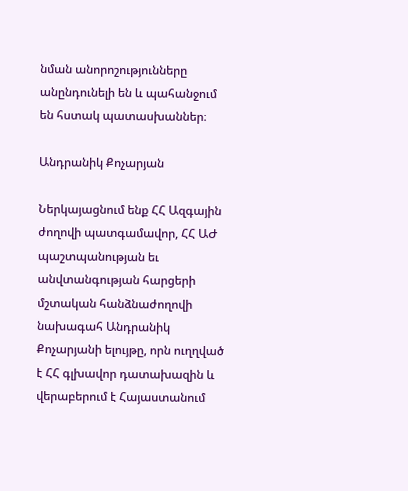նման անորոշությունները անընդունելի են և պահանջում են հստակ պատասխաններ։

Անդրանիկ Քոչարյան

Ներկայացնում ենք ՀՀ Ազգային ժողովի պատգամավոր, ՀՀ ԱԺ պաշտպանության եւ անվտանգության հարցերի մշտական հանձնաժողովի նախագահ Անդրանիկ Քոչարյանի ելույթը, որն ուղղված է ՀՀ գլխավոր դատախազին և վերաբերում է Հայաստանում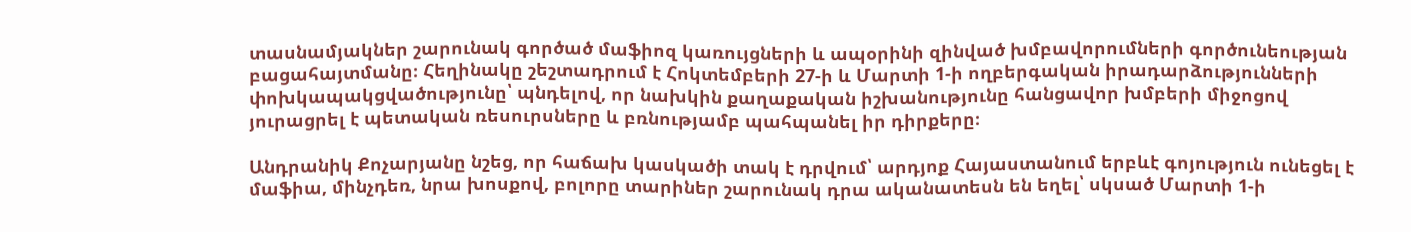տասնամյակներ շարունակ գործած մաֆիոզ կառույցների և ապօրինի զինված խմբավորումների գործունեության բացահայտմանը։ Հեղինակը շեշտադրում է Հոկտեմբերի 27‑ի և Մարտի 1‑ի ողբերգական իրադարձությունների փոխկապակցվածությունը՝ պնդելով, որ նախկին քաղաքական իշխանությունը հանցավոր խմբերի միջոցով յուրացրել է պետական ռեսուրսները և բռնությամբ պահպանել իր դիրքերը։

Անդրանիկ Քոչարյանը նշեց, որ հաճախ կասկածի տակ է դրվում՝ արդյոք Հայաստանում երբևէ գոյություն ունեցել է մաֆիա, մինչդեռ, նրա խոսքով, բոլորը տարիներ շարունակ դրա ականատեսն են եղել՝ սկսած Մարտի 1‑ի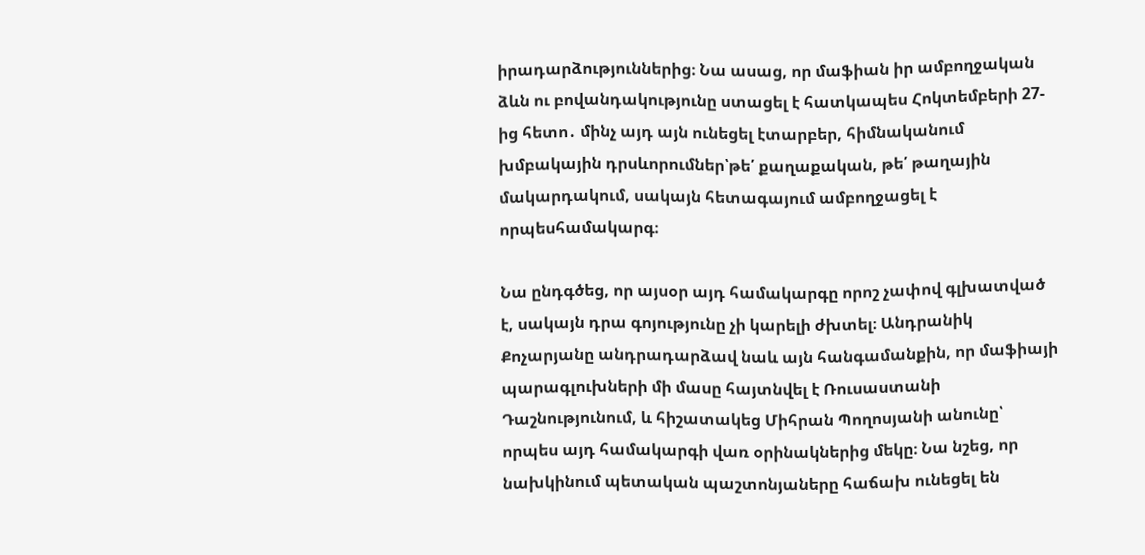իրադարձություններից։ Նա ասաց, որ մաֆիան իր ամբողջական ձևն ու բովանդակությունը ստացել է հատկապես Հոկտեմբերի 27-ից հետո․ մինչ այդ այն ունեցել էտարբեր, հիմնականում խմբակային դրսևորումներ՝թե՛ քաղաքական, թե՛ թաղային մակարդակում, սակայն հետագայում ամբողջացել է որպեսհամակարգ։

Նա ընդգծեց, որ այսօր այդ համակարգը որոշ չափով գլխատված է, սակայն դրա գոյությունը չի կարելի ժխտել։ Անդրանիկ Քոչարյանը անդրադարձավ նաև այն հանգամանքին, որ մաֆիայի պարագլուխների մի մասը հայտնվել է Ռուսաստանի Դաշնությունում, և հիշատակեց Միհրան Պողոսյանի անունը՝ որպես այդ համակարգի վառ օրինակներից մեկը։ Նա նշեց, որ նախկինում պետական պաշտոնյաները հաճախ ունեցել են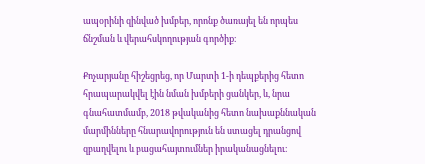ապօրինի զինված խմբեր, որոնք ծառայել են որպես ճնշման և վերահսկողության գործիք։

Քոչարյանը հիշեցրեց, որ Մարտի 1‑ի դեպքերից հետո հրապարակվել էին նման խմբերի ցանկեր, և, նրա գնահատմամբ, 2018 թվականից հետո նախաքննական մարմինները հնարավորություն են ստացել դրանցով զբաղվելու և բացահայտումներ իրականացնելու։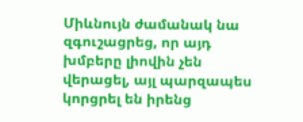Միևնույն ժամանակ նա զգուշացրեց, որ այդ խմբերը լիովին չեն վերացել, այլ պարզապես կորցրել են իրենց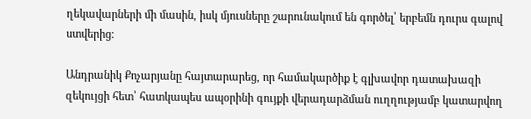ղեկավարների մի մասին, իսկ մյուսները շարունակում են գործել՝ երբեմն դուրս գալով ստվերից։

Անդրանիկ Քոչարյանը հայտարարեց, որ համակարծիք է գլխավոր դատախազի զեկույցի հետ՝ հատկապես ապօրինի գույքի վերադարձման ուղղությամբ կատարվող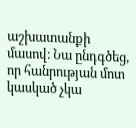աշխատանքի մասով։ Նա ընդգծեց, որ հանրության մոտ կասկած չկա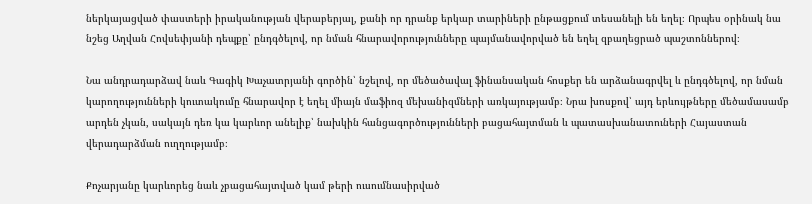ներկայացված փաստերի իրականության վերաբերյալ, քանի որ դրանք երկար տարիների ընթացքում տեսանելի են եղել։ Որպես օրինակ նա նշեց Աղվան Հովսեփյանի դեպքը՝ ընդգծելով, որ նման հնարավորությունները պայմանավորված են եղել զբաղեցրած պաշտոններով։

Նա անդրադարձավ նաև Գագիկ Խաչատրյանի գործին՝ նշելով, որ մեծածավալ ֆինանսական հոսքեր են արձանագրվել և ընդգծելով, որ նման կարողությունների կուտակումը հնարավոր է եղել միայն մաֆիոզ մեխանիզմների առկայությամբ։ Նրա խոսքով՝ այդ երևույթները մեծամասամբ արդեն չկան, սակայն դեռ կա կարևոր անելիք՝ նախկին հանցագործությունների բացահայտման և պատասխանատուների Հայաստան վերադարձման ուղղությամբ։

Քոչարյանը կարևորեց նաև չբացահայտված կամ թերի ուսումնասիրված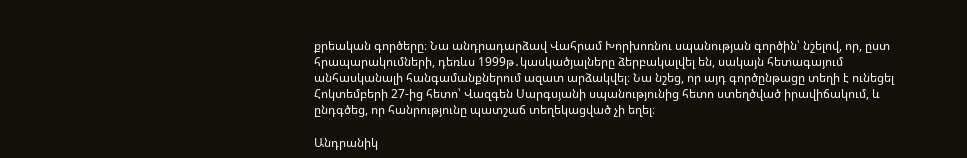քրեական գործերը։ Նա անդրադարձավ Վահրամ Խորխոռնու սպանության գործին՝ նշելով, որ, ըստ հրապարակումների, դեռևս 1999թ․կասկածյալները ձերբակալվել են, սակայն հետագայում անհասկանալի հանգամանքներում ազատ արձակվել։ Նա նշեց, որ այդ գործընթացը տեղի է ունեցել Հոկտեմբերի 27-ից հետո՝ Վազգեն Սարգսյանի սպանությունից հետո ստեղծված իրավիճակում, և ընդգծեց, որ հանրությունը պատշաճ տեղեկացված չի եղել։

Անդրանիկ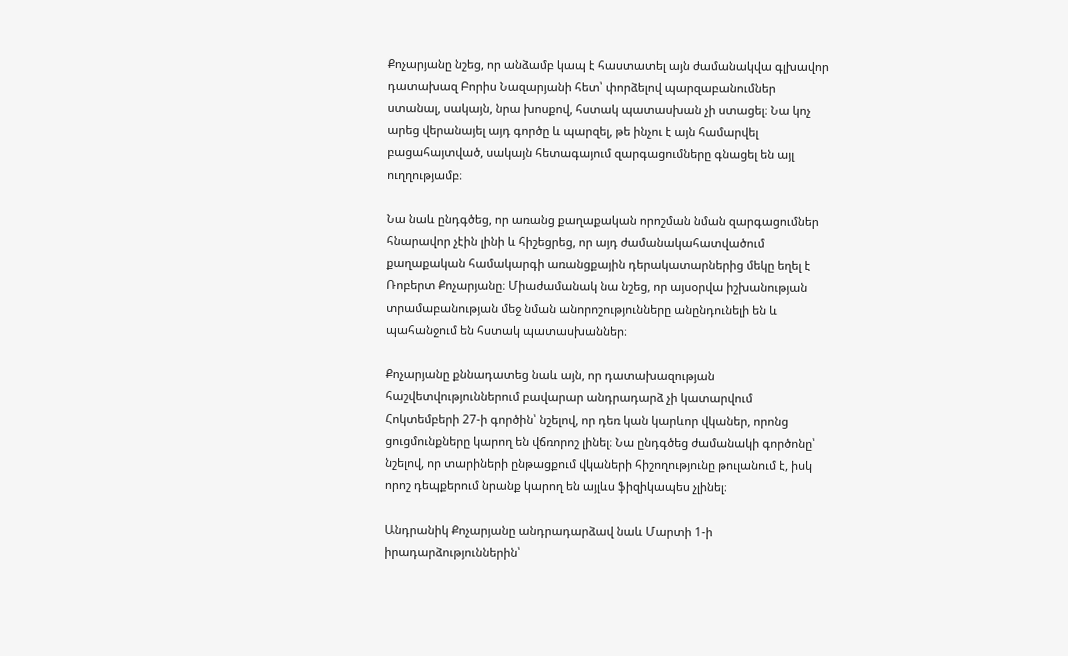Քոչարյանը նշեց, որ անձամբ կապ է հաստատել այն ժամանակվա գլխավոր դատախազ Բորիս Նազարյանի հետ՝ փորձելով պարզաբանումներ ստանալ, սակայն, նրա խոսքով, հստակ պատասխան չի ստացել։ Նա կոչ արեց վերանայել այդ գործը և պարզել, թե ինչու է այն համարվել բացահայտված, սակայն հետագայում զարգացումները գնացել են այլ ուղղությամբ։

Նա նաև ընդգծեց, որ առանց քաղաքական որոշման նման զարգացումներ հնարավոր չէին լինի և հիշեցրեց, որ այդ ժամանակահատվածում քաղաքական համակարգի առանցքային դերակատարներից մեկը եղել է Ռոբերտ Քոչարյանը։ Միաժամանակ նա նշեց, որ այսօրվա իշխանության տրամաբանության մեջ նման անորոշությունները անընդունելի են և պահանջում են հստակ պատասխաններ։

Քոչարյանը քննադատեց նաև այն, որ դատախազության հաշվետվություններում բավարար անդրադարձ չի կատարվում Հոկտեմբերի 27‑ի գործին՝ նշելով, որ դեռ կան կարևոր վկաներ, որոնց ցուցմունքները կարող են վճռորոշ լինել։ Նա ընդգծեց ժամանակի գործոնը՝ նշելով, որ տարիների ընթացքում վկաների հիշողությունը թուլանում է, իսկ որոշ դեպքերում նրանք կարող են այլևս ֆիզիկապես չլինել։

Անդրանիկ Քոչարյանը անդրադարձավ նաև Մարտի 1‑ի իրադարձություններին՝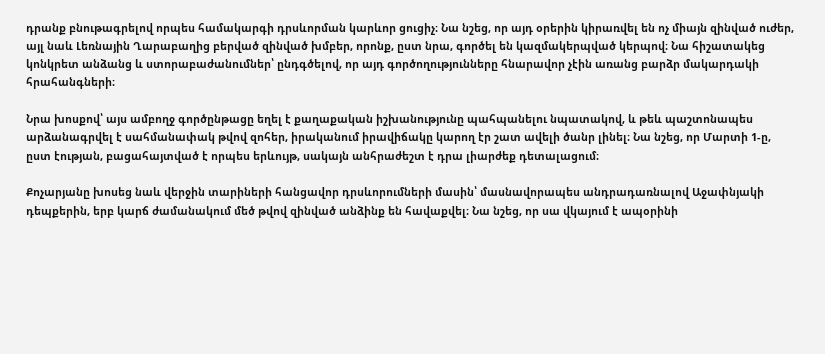դրանք բնութագրելով որպես համակարգի դրսևորման կարևոր ցուցիչ։ Նա նշեց, որ այդ օրերին կիրառվել են ոչ միայն զինված ուժեր, այլ նաև Լեռնային Ղարաբաղից բերված զինված խմբեր, որոնք, ըստ նրա, գործել են կազմակերպված կերպով։ Նա հիշատակեց կոնկրետ անձանց և ստորաբաժանումներ՝ ընդգծելով, որ այդ գործողությունները հնարավոր չէին առանց բարձր մակարդակի հրահանգների։

Նրա խոսքով՝ այս ամբողջ գործընթացը եղել է քաղաքական իշխանությունը պահպանելու նպատակով, և թեև պաշտոնապես արձանագրվել է սահմանափակ թվով զոհեր, իրականում իրավիճակը կարող էր շատ ավելի ծանր լինել։ Նա նշեց, որ Մարտի 1‑ը, ըստ էության, բացահայտված է որպես երևույթ, սակայն անհրաժեշտ է դրա լիարժեք դետալացում։

Քոչարյանը խոսեց նաև վերջին տարիների հանցավոր դրսևորումների մասին՝ մասնավորապես անդրադառնալով Աջափնյակի դեպքերին, երբ կարճ ժամանակում մեծ թվով զինված անձինք են հավաքվել։ Նա նշեց, որ սա վկայում է ապօրինի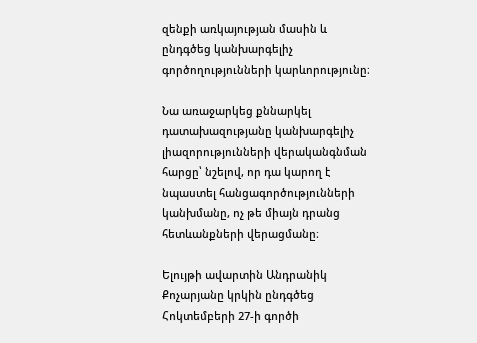զենքի առկայության մասին և ընդգծեց կանխարգելիչ գործողությունների կարևորությունը։

Նա առաջարկեց քննարկել դատախազությանը կանխարգելիչ լիազորությունների վերականգնման հարցը՝ նշելով, որ դա կարող է նպաստել հանցագործությունների կանխմանը, ոչ թե միայն դրանց հետևանքների վերացմանը։

Ելույթի ավարտին Անդրանիկ Քոչարյանը կրկին ընդգծեց Հոկտեմբերի 27‑ի գործի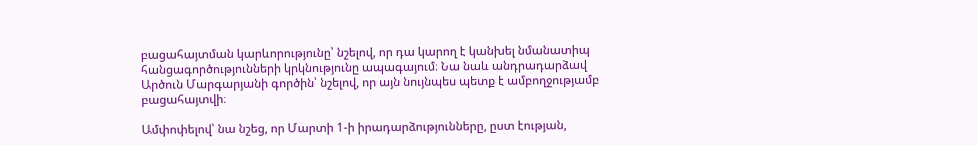բացահայտման կարևորությունը՝ նշելով, որ դա կարող է կանխել նմանատիպ հանցագործությունների կրկնությունը ապագայում։ Նա նաև անդրադարձավ Արծուն Մարգարյանի գործին՝ նշելով, որ այն նույնպես պետք է ամբողջությամբ բացահայտվի։

Ամփոփելով՝ նա նշեց, որ Մարտի 1‑ի իրադարձությունները, ըստ էության,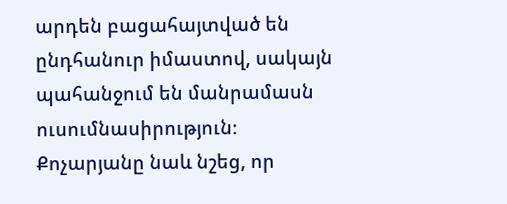արդեն բացահայտված են ընդհանուր իմաստով, սակայն պահանջում են մանրամասն ուսումնասիրություն։ Քոչարյանը նաև նշեց, որ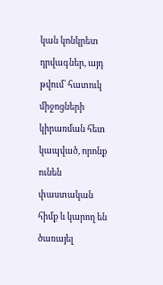կան կոնկրետ դրվագներ, այդ թվում՝ հատուկ միջոցների կիրառման հետ կապված, որոնք ունեն փաստական հիմք և կարող են ծառայել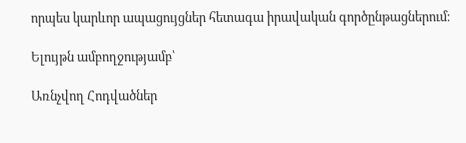որպես կարևոր ապացույցներ հետագա իրավական գործընթացներում։

Ելույթն ամբողջությամբ՝

Առնչվող Հոդվածներ